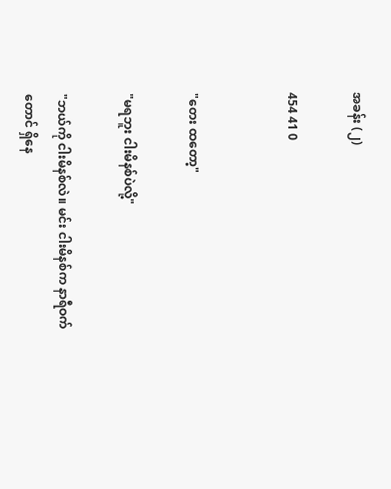အခန်း (၂)

454 41 0


"တေး ထတော့"

"မရဘူး ငါးမိနစ်ပဲလို့"

"ဘယ်ကို ငါးမိနစ်လဲ။ မင်း ငါးမိနစ်က နာရီဝက်တောင် ရှိနေ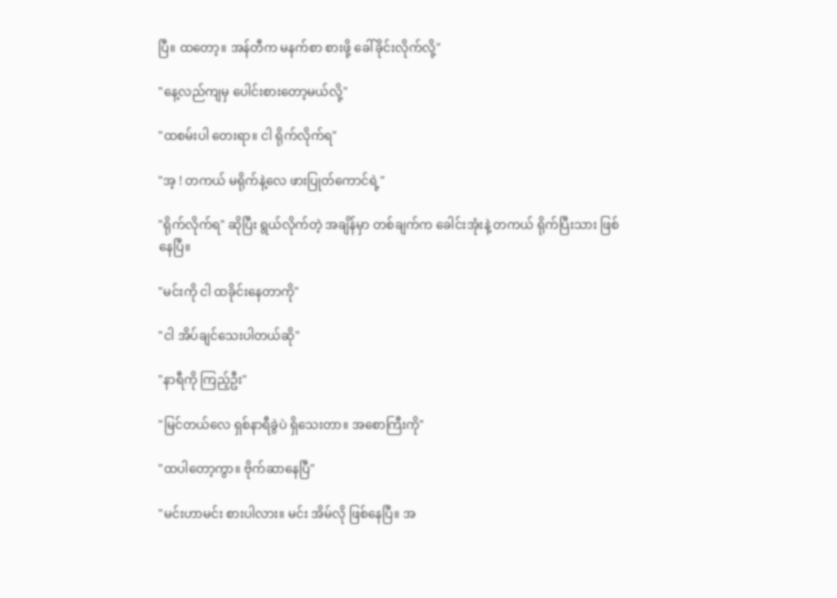ပြီ။ ထတော့။ အန်တီက မနက်စာ စားဖို့ ခေါ်ခိုင်းလိုက်လို့"

"နေ့လည်ကျမှ ပေါင်းစားတော့မယ်လို့"

"ထစမ်းပါ တေးရာ။ ငါ ရိုက်လိုက်ရ"

"အ့ ! တကယ် မရိုက်နဲ့လေ ဖားပြုတ်ကောင်ရဲ့"

"ရိုက်လိုက်ရ" ဆိုပြီး ရွယ်လိုက်တဲ့ အချိန်မှာ တစ်ချက်က ခေါင်းအုံးနဲ့ တကယ် ရိုက်ပြီးသား ဖြစ်နေပြီ။

"မင်းကို ငါ ထခိုင်းနေတာကို"

"ငါ အိပ်ချင်သေးပါတယ်ဆို"

"နာရီကို ကြည့်ဦး"

"မြင်တယ်လေ ရှစ်နာရီခွဲပဲ ရှိသေးတာ။ အစောကြီးကို"

"ထပါတော့ကွာ။ ဗိုက်ဆာနေပြီ"

"မင်းဟာမင်း စားပါလား။ မင်း အိမ်လို ဖြစ်နေပြီ။ အ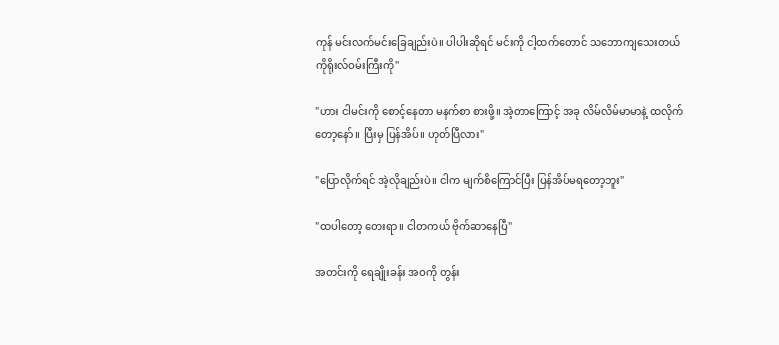ကုန် မင်းလက်မင်းခြေချည်းပဲ။ ပါပါးဆိုရင် မင်းကို ငါ့ထက်တောင် သဘောကျသေးတယ် ကိုရိုးလ်ဝမ်းကြီးကို"

"ဟား ငါမင်းကို စောင့်နေတာ မနက်စာ စားဖို့။ အဲ့တာကြောင့် အခု လိမ်လိမ်မာမာနဲ့ ထလိုက်တော့နော်။ ပြီးမှ ပြန်အိပ်။ ဟုတ်ပြီလား"

"ပြောလိုက်ရင် အဲ့လိုချည်းပဲ။ ငါက မျက်စိကြောင်ပြီး ပြန်အိပ်မရတော့ဘူး"

"ထပါတော့ တေးရာ။ ငါတကယ် ဗိုက်ဆာနေပြီ"

အတင်းကို ရေချိုးခန်း အဝကို တွန်း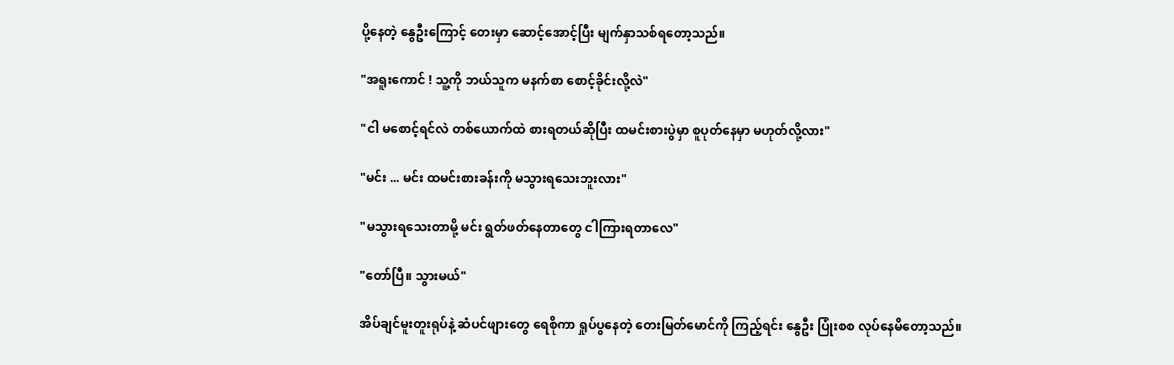ပို့နေတဲ့ နွေဦးကြောင့် တေးမှာ ဆောင့်အောင့်ပြီး မျက်နှာသစ်ရတော့သည်။

"အရူးကောင် ! သူ့ကို ဘယ်သူက မနက်စာ စောင့်ခိုင်းလို့လဲ"

"ငါ မစောင့်ရင်လဲ တစ်ယောက်ထဲ စားရတယ်ဆိုပြီး ထမင်းစားပွဲမှာ စူပုတ်နေမှာ မဟုတ်လို့လား"

"မင်း ... မင်း ထမင်းစားခန်းကို မသွားရသေးဘူးလား"

"မသွားရသေးတာမို့ မင်း ရွတ်ဖတ်နေတာတွေ ငါကြားရတာလေ"

"တော်ပြီ။ သွားမယ်"

အိပ်ချင်မူးတူးရုပ်နဲ့ ဆံပင်ဖျားတွေ ရေစိုကာ ရှုပ်ပွနေတဲ့ တေးမြတ်မောင်ကို ကြည့်ရင်း နွေဦး ပြုံးစစ လုပ်နေမိတော့သည်။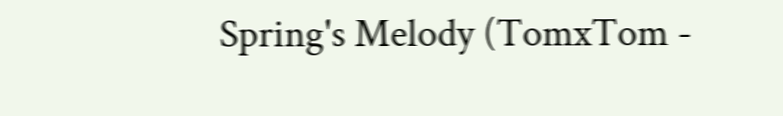Spring's Melody (TomxTom -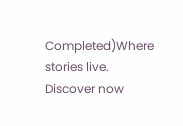Completed)Where stories live. Discover now